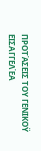ΠΡΟΤΆΣΕΙΣ ΤΟΥ ΓΕΝΙΚΟΫ ΕΙΣΑΓΓΕΛΈΑ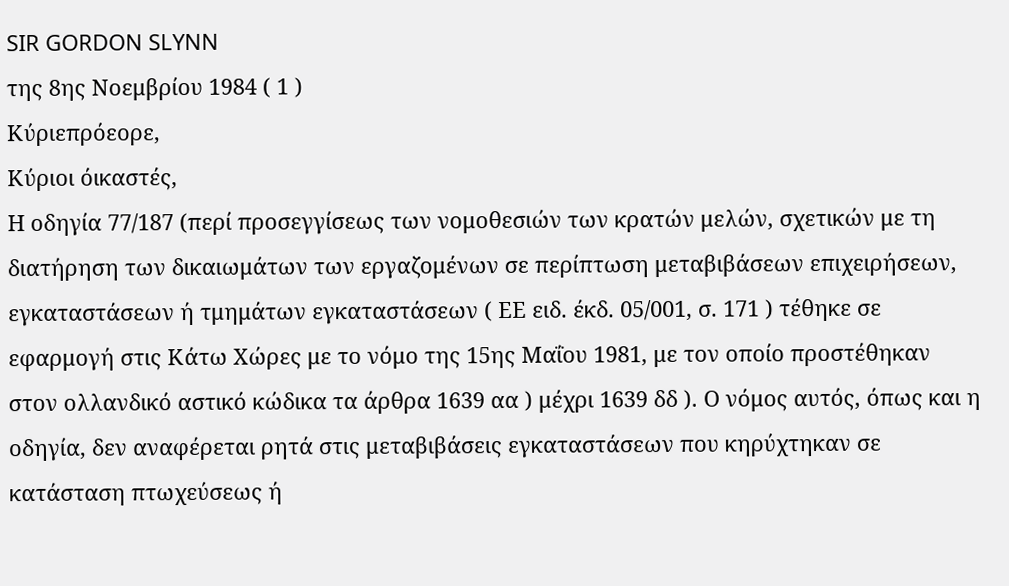SIR GORDON SLYNN
της 8ης Νοεμβρίου 1984 ( 1 )
Κύριεπρόεορε,
Κύριοι όικαστές,
Η οδηγία 77/187 (περί προσεγγίσεως των νομοθεσιών των κρατών μελών, σχετικών με τη διατήρηση των δικαιωμάτων των εργαζομένων σε περίπτωση μεταβιβάσεων επιχειρήσεων, εγκαταστάσεων ή τμημάτων εγκαταστάσεων ( ΕΕ ειδ. έκδ. 05/001, σ. 171 ) τέθηκε σε εφαρμογή στις Κάτω Χώρες με το νόμο της 15ης Μαΐου 1981, με τον οποίο προστέθηκαν στον ολλανδικό αστικό κώδικα τα άρθρα 1639 αα ) μέχρι 1639 δδ ). Ο νόμος αυτός, όπως και η οδηγία, δεν αναφέρεται ρητά στις μεταβιβάσεις εγκαταστάσεων που κηρύχτηκαν σε κατάσταση πτωχεύσεως ή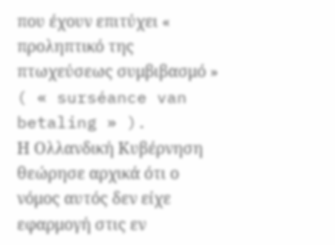που έχουν επιτύχει « προληπτικό της πτωχεύσεως συμβιβασμό » ( « surséance van betaling » ).
Η Ολλανδική Κυβέρνηση θεώρησε αρχικά ότι ο νόμος αυτός δεν είχε εφαρμογή στις εν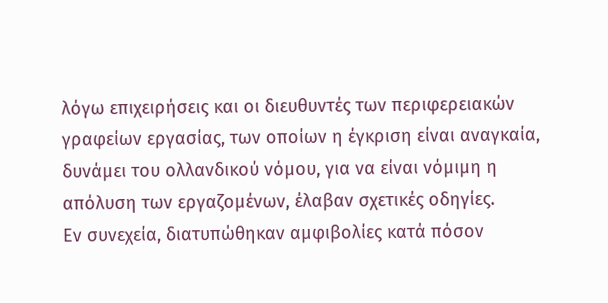λόγω επιχειρήσεις και οι διευθυντές των περιφερειακών γραφείων εργασίας, των οποίων η έγκριση είναι αναγκαία, δυνάμει του ολλανδικού νόμου, για να είναι νόμιμη η απόλυση των εργαζομένων, έλαβαν σχετικές οδηγίες.
Εν συνεχεία, διατυπώθηκαν αμφιβολίες κατά πόσον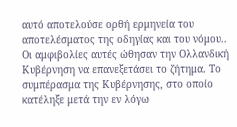αυτό αποτελούσε ορθή ερμηνεία του αποτελέσματος της οδηγίας και του νόμου..
Οι αμφιβολίες αυτές ώθησαν την Ολλανδική Κυβέρνηση να επανεξετάσει το ζήτημα. Το συμπέρασμα της Κυβέρνησης, στο οποίο κατέληξε μετά την εν λόγω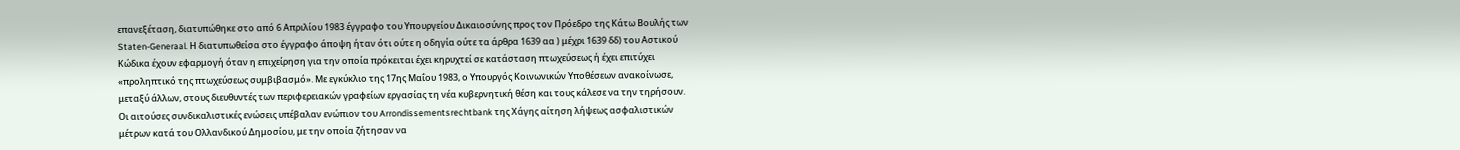επανεξέταση, διατυπώθηκε στο από 6 Απριλίου 1983 έγγραφο του Υπουργείου Δικαιοσύνης προς τον Πρόεδρο της Κάτω Βουλής των Staten-Generaal. Η διατυπωθείσα στο έγγραφο άποψη ήταν ότι ούτε η οδηγία ούτε τα άρθρα 1639 αα ) μέχρι 1639 δδ) του Αστικού Κώδικα έχουν εφαρμογή όταν η επιχείρηση για την οποία πρόκειται έχει κηρυχτεί σε κατάσταση πτωχεύσεως ή έχει επιτύχει «προληπτικό της πτωχεύσεως συμβιβασμό». Με εγκύκλιο της 17ης Μαΐου 1983, ο Υπουργός Κοινωνικών Υποθέσεων ανακοίνωσε, μεταξύ άλλων, στους διευθυντές των περιφερειακών γραφείων εργασίας τη νέα κυβερνητική θέση και τους κάλεσε να την τηρήσουν.
Οι αιτούσες συνδικαλιστικές ενώσεις υπέβαλαν ενώπιον του Arrondissementsrechtbank της Χάγης αίτηση λήψεως ασφαλιστικών μέτρων κατά του Ολλανδικού Δημοσίου, με την οποία ζήτησαν να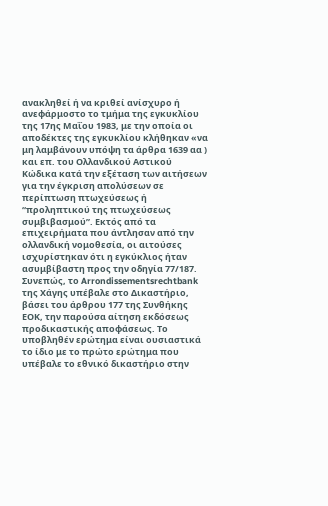ανακληθεί ή να κριθεί ανίσχυρο ή ανεφάρμοστο το τμήμα της εγκυκλίου της 17ης Μαΐου 1983, με την οποία οι αποδέκτες της εγκυκλίου κλήθηκαν «να μη λαμβάνουν υπόψη τα άρθρα 1639 αα ) και επ. του Ολλανδικού Αστικού Κώδικα κατά την εξέταση των αιτήσεων για την έγκριση απολύσεων σε περίπτωση πτωχεύσεως ή “προληπτικού της πτωχεύσεως συμβιβασμού”. Εκτός από τα επιχειρήματα που άντλησαν από την ολλανδική νομοθεσία, οι αιτούσες ισχυρίστηκαν ότι η εγκύκλιος ήταν ασυμβίβαστη προς την οδηγία 77/187.
Συνεπώς, το Arrondissementsrechtbank της Χάγης υπέβαλε στο Δικαστήριο, βάσει του άρθρου 177 της Συνθήκης ΕΟΚ, την παρούσα αίτηση εκδόσεως προδικαστικής αποφάσεως. Το υποβληθέν ερώτημα είναι ουσιαστικά το ίδιο με το πρώτο ερώτημα που υπέβαλε το εθνικό δικαστήριο στην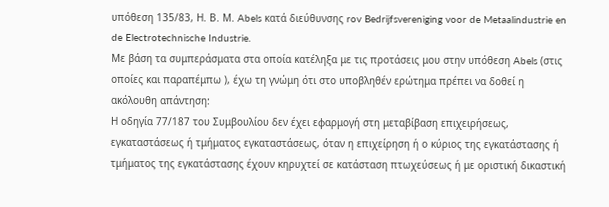υπόθεση 135/83, Η. Β. Μ. Abels κατά διεύθυνσης rov Bedrijfsvereniging voor de Metaalindustrie en de Electrotechnische Industrie.
Με βάση τα συμπεράσματα στα οποία κατέληξα με τις προτάσεις μου στην υπόθεση Abels (στις οποίες και παραπέμπω ), έχω τη γνώμη ότι στο υποβληθέν ερώτημα πρέπει να δοθεί η ακόλουθη απάντηση:
Η οδηγία 77/187 του Συμβουλίου δεν έχει εφαρμογή στη μεταβίβαση επιχειρήσεως, εγκαταστάσεως ή τμήματος εγκαταστάσεως, όταν η επιχείρηση ή ο κύριος της εγκατάστασης ή τμήματος της εγκατάστασης έχουν κηρυχτεί σε κατάσταση πτωχεύσεως ή με οριστική δικαστική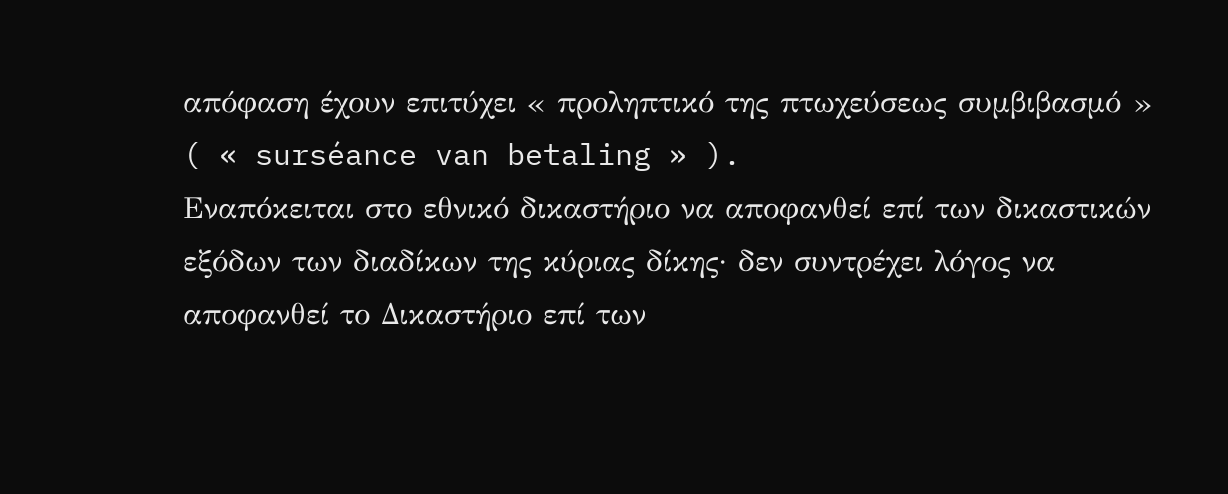απόφαση έχουν επιτύχει « προληπτικό της πτωχεύσεως συμβιβασμό » ( « surséance van betaling » ).
Εναπόκειται στο εθνικό δικαστήριο να αποφανθεί επί των δικαστικών εξόδων των διαδίκων της κύριας δίκης· δεν συντρέχει λόγος να αποφανθεί το Δικαστήριο επί των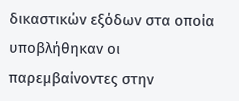δικαστικών εξόδων στα οποία υποβλήθηκαν οι παρεμβαίνοντες στην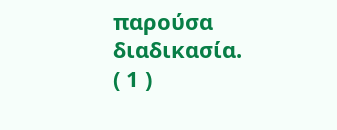παρούσα διαδικασία.
( 1 )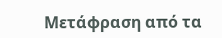Μετάφραση από τα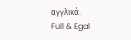αγγλικά.
Full & Egal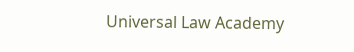Universal Law Academy